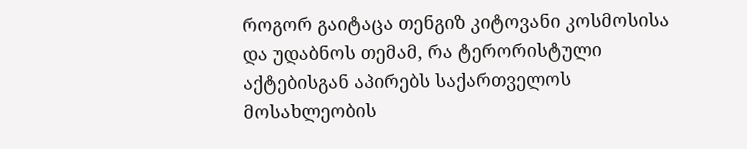როგორ გაიტაცა თენგიზ კიტოვანი კოსმოსისა და უდაბნოს თემამ, რა ტერორისტული აქტებისგან აპირებს საქართველოს მოსახლეობის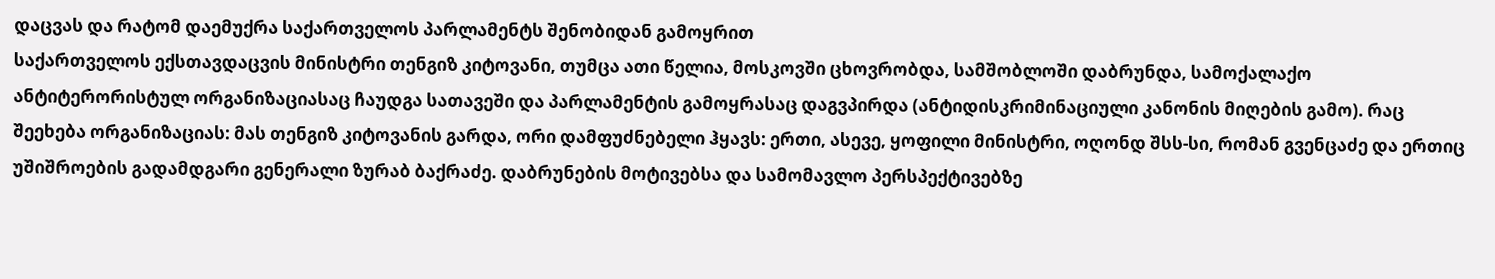დაცვას და რატომ დაემუქრა საქართველოს პარლამენტს შენობიდან გამოყრით
საქართველოს ექსთავდაცვის მინისტრი თენგიზ კიტოვანი, თუმცა ათი წელია, მოსკოვში ცხოვრობდა, სამშობლოში დაბრუნდა, სამოქალაქო ანტიტერორისტულ ორგანიზაციასაც ჩაუდგა სათავეში და პარლამენტის გამოყრასაც დაგვპირდა (ანტიდისკრიმინაციული კანონის მიღების გამო). რაც შეეხება ორგანიზაციას: მას თენგიზ კიტოვანის გარდა, ორი დამფუძნებელი ჰყავს: ერთი, ასევე, ყოფილი მინისტრი, ოღონდ შსს-სი, რომან გვენცაძე და ერთიც უშიშროების გადამდგარი გენერალი ზურაბ ბაქრაძე. დაბრუნების მოტივებსა და სამომავლო პერსპექტივებზე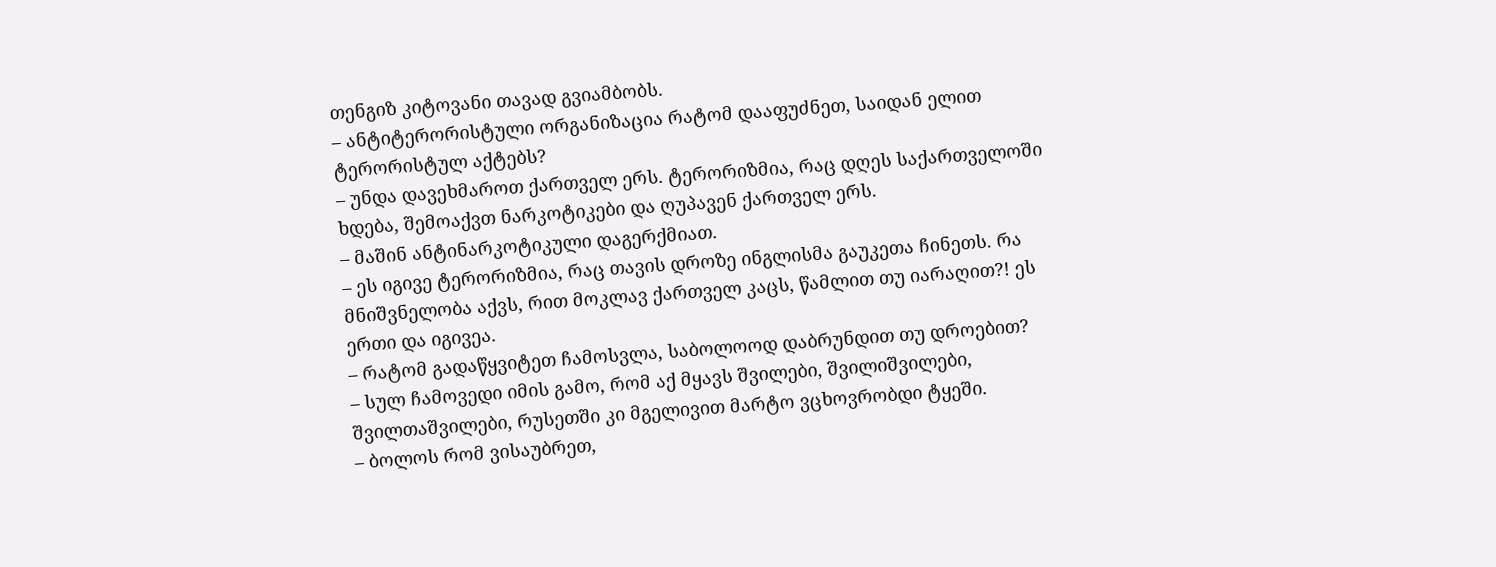თენგიზ კიტოვანი თავად გვიამბობს.
– ანტიტერორისტული ორგანიზაცია რატომ დააფუძნეთ, საიდან ელით ტერორისტულ აქტებს?
– უნდა დავეხმაროთ ქართველ ერს. ტერორიზმია, რაც დღეს საქართველოში ხდება, შემოაქვთ ნარკოტიკები და ღუპავენ ქართველ ერს.
– მაშინ ანტინარკოტიკული დაგერქმიათ.
– ეს იგივე ტერორიზმია, რაც თავის დროზე ინგლისმა გაუკეთა ჩინეთს. რა მნიშვნელობა აქვს, რით მოკლავ ქართველ კაცს, წამლით თუ იარაღით?! ეს ერთი და იგივეა.
– რატომ გადაწყვიტეთ ჩამოსვლა, საბოლოოდ დაბრუნდით თუ დროებით?
– სულ ჩამოვედი იმის გამო, რომ აქ მყავს შვილები, შვილიშვილები, შვილთაშვილები, რუსეთში კი მგელივით მარტო ვცხოვრობდი ტყეში.
– ბოლოს რომ ვისაუბრეთ,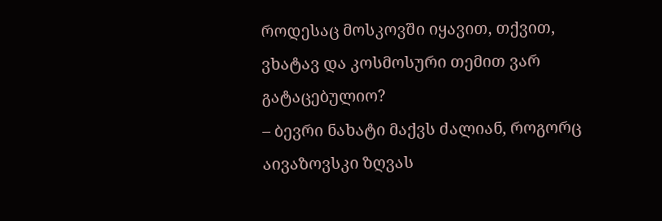როდესაც მოსკოვში იყავით, თქვით, ვხატავ და კოსმოსური თემით ვარ გატაცებულიო?
– ბევრი ნახატი მაქვს ძალიან, როგორც აივაზოვსკი ზღვას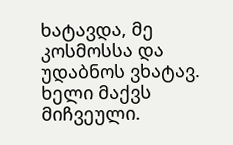ხატავდა, მე კოსმოსსა და უდაბნოს ვხატავ. ხელი მაქვს მიჩვეული.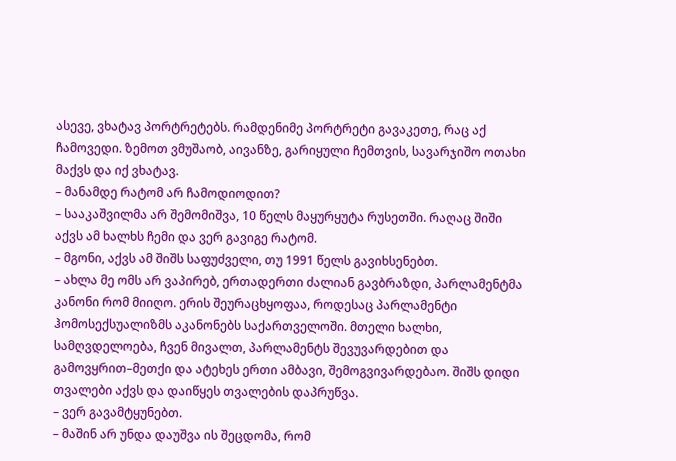ასევე, ვხატავ პორტრეტებს. რამდენიმე პორტრეტი გავაკეთე, რაც აქ ჩამოვედი. ზემოთ ვმუშაობ, აივანზე, გარიყული ჩემთვის, სავარჯიშო ოთახი მაქვს და იქ ვხატავ.
– მანამდე რატომ არ ჩამოდიოდით?
– სააკაშვილმა არ შემომიშვა, 10 წელს მაყურყუტა რუსეთში. რაღაც შიში აქვს ამ ხალხს ჩემი და ვერ გავიგე რატომ.
– მგონი, აქვს ამ შიშს საფუძველი, თუ 1991 წელს გავიხსენებთ.
– ახლა მე ომს არ ვაპირებ, ერთადერთი ძალიან გავბრაზდი, პარლამენტმა კანონი რომ მიიღო. ერის შეურაცხყოფაა, როდესაც პარლამენტი ჰომოსექსუალიზმს აკანონებს საქართველოში. მთელი ხალხი, სამღვდელოება, ჩვენ მივალთ, პარლამენტს შევუვარდებით და გამოვყრით–მეთქი და ატეხეს ერთი ამბავი, შემოგვივარდებაო. შიშს დიდი თვალები აქვს და დაიწყეს თვალების დაპრუწვა.
– ვერ გავამტყუნებთ.
– მაშინ არ უნდა დაუშვა ის შეცდომა, რომ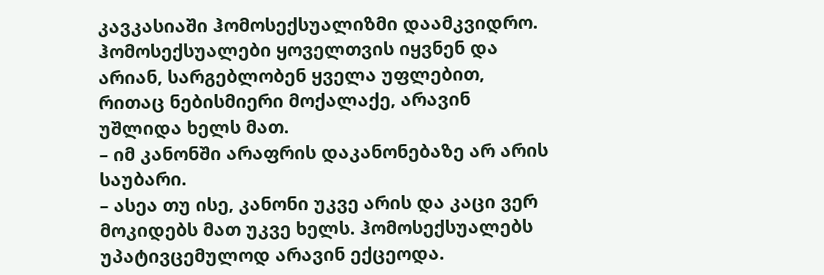კავკასიაში ჰომოსექსუალიზმი დაამკვიდრო. ჰომოსექსუალები ყოველთვის იყვნენ და არიან, სარგებლობენ ყველა უფლებით, რითაც ნებისმიერი მოქალაქე, არავინ უშლიდა ხელს მათ.
– იმ კანონში არაფრის დაკანონებაზე არ არის საუბარი.
– ასეა თუ ისე, კანონი უკვე არის და კაცი ვერ მოკიდებს მათ უკვე ხელს. ჰომოსექსუალებს უპატივცემულოდ არავინ ექცეოდა.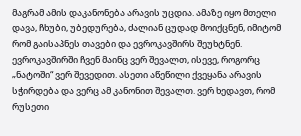მაგრამ ამის დაკანონება არავის უცდია. ამაზე იყო მთელი დავა, ჩხუბი, უბედურება, ძალიან ცუდად მოიქცნენ, იმიტომ რომ გაისაპნეს თავები და ევროკავშირს შეუხტნენ. ევროკავშირში ჩვენ მაინც ვერ შევალთ, ისევე, როგორც „ნატოში“ ვერ შევედით. ასეთი აწეწილი ქვეყანა არავის სჭირდება და ვერც ამ კანონით შევალთ. ვერ ხედავთ, რომ რუსეთი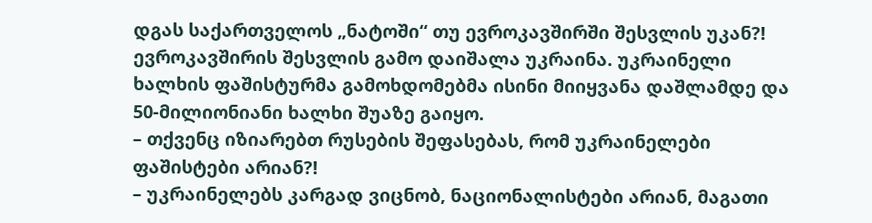დგას საქართველოს „ნატოში“ თუ ევროკავშირში შესვლის უკან?! ევროკავშირის შესვლის გამო დაიშალა უკრაინა. უკრაინელი ხალხის ფაშისტურმა გამოხდომებმა ისინი მიიყვანა დაშლამდე და 50-მილიონიანი ხალხი შუაზე გაიყო.
– თქვენც იზიარებთ რუსების შეფასებას, რომ უკრაინელები ფაშისტები არიან?!
– უკრაინელებს კარგად ვიცნობ, ნაციონალისტები არიან, მაგათი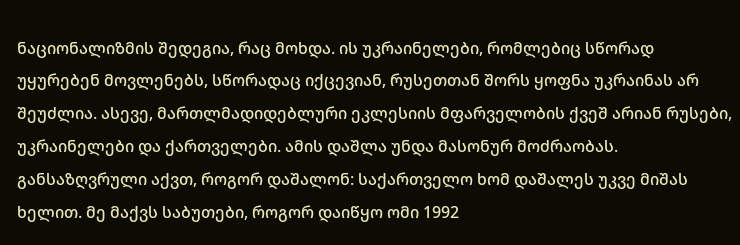ნაციონალიზმის შედეგია, რაც მოხდა. ის უკრაინელები, რომლებიც სწორად უყურებენ მოვლენებს, სწორადაც იქცევიან, რუსეთთან შორს ყოფნა უკრაინას არ შეუძლია. ასევე, მართლმადიდებლური ეკლესიის მფარველობის ქვეშ არიან რუსები, უკრაინელები და ქართველები. ამის დაშლა უნდა მასონურ მოძრაობას. განსაზღვრული აქვთ, როგორ დაშალონ: საქართველო ხომ დაშალეს უკვე მიშას ხელით. მე მაქვს საბუთები, როგორ დაიწყო ომი 1992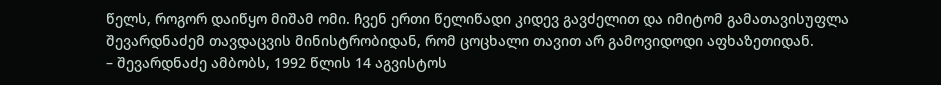წელს, როგორ დაიწყო მიშამ ომი. ჩვენ ერთი წელიწადი კიდევ გავძელით და იმიტომ გამათავისუფლა შევარდნაძემ თავდაცვის მინისტრობიდან, რომ ცოცხალი თავით არ გამოვიდოდი აფხაზეთიდან.
– შევარდნაძე ამბობს, 1992 წლის 14 აგვისტოს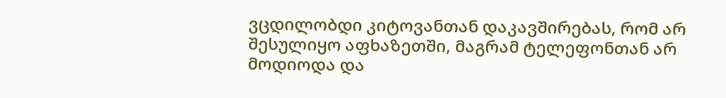ვცდილობდი კიტოვანთან დაკავშირებას, რომ არ შესულიყო აფხაზეთში, მაგრამ ტელეფონთან არ მოდიოდა და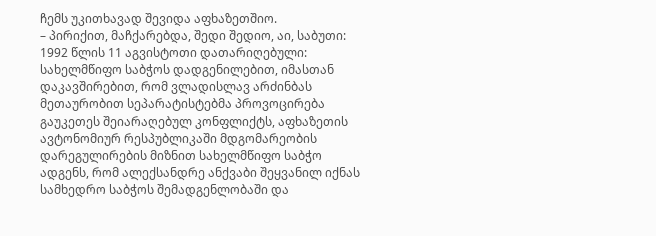ჩემს უკითხავად შევიდა აფხაზეთშიო.
– პირიქით, მაჩქარებდა, შედი შედიო, აი, საბუთი: 1992 წლის 11 აგვისტოთი დათარიღებული: სახელმწიფო საბჭოს დადგენილებით, იმასთან დაკავშირებით, რომ ვლადისლავ არძინბას მეთაურობით სეპარატისტებმა პროვოცირება გაუკეთეს შეიარაღებულ კონფლიქტს, აფხაზეთის ავტონომიურ რესპუბლიკაში მდგომარეობის დარეგულირების მიზნით სახელმწიფო საბჭო ადგენს, რომ ალექსანდრე ანქვაბი შეყვანილ იქნას სამხედრო საბჭოს შემადგენლობაში და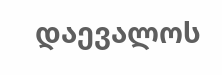დაევალოს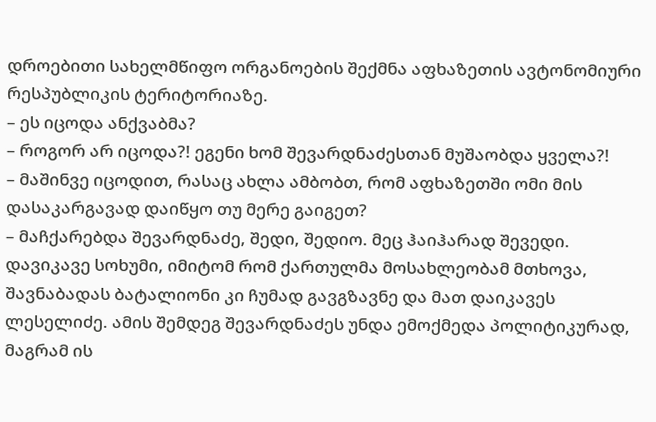დროებითი სახელმწიფო ორგანოების შექმნა აფხაზეთის ავტონომიური რესპუბლიკის ტერიტორიაზე.
– ეს იცოდა ანქვაბმა?
– როგორ არ იცოდა?! ეგენი ხომ შევარდნაძესთან მუშაობდა ყველა?!
– მაშინვე იცოდით, რასაც ახლა ამბობთ, რომ აფხაზეთში ომი მის დასაკარგავად დაიწყო თუ მერე გაიგეთ?
– მაჩქარებდა შევარდნაძე, შედი, შედიო. მეც ჰაიჰარად შევედი. დავიკავე სოხუმი, იმიტომ რომ ქართულმა მოსახლეობამ მთხოვა, შავნაბადას ბატალიონი კი ჩუმად გავგზავნე და მათ დაიკავეს ლესელიძე. ამის შემდეგ შევარდნაძეს უნდა ემოქმედა პოლიტიკურად, მაგრამ ის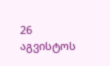26 აგვისტოს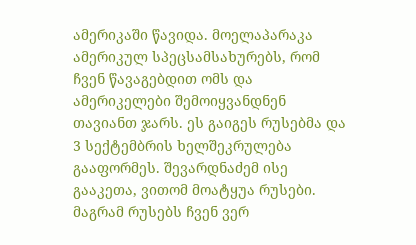ამერიკაში წავიდა. მოელაპარაკა ამერიკულ სპეცსამსახურებს, რომ ჩვენ წავაგებდით ომს და ამერიკელები შემოიყვანდნენ თავიანთ ჯარს. ეს გაიგეს რუსებმა და 3 სექტემბრის ხელშეკრულება გააფორმეს. შევარდნაძემ ისე გააკეთა, ვითომ მოატყუა რუსები. მაგრამ რუსებს ჩვენ ვერ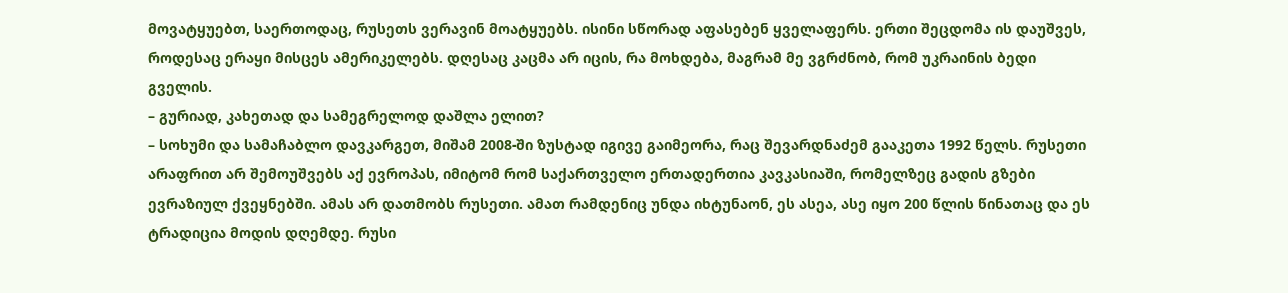მოვატყუებთ, საერთოდაც, რუსეთს ვერავინ მოატყუებს. ისინი სწორად აფასებენ ყველაფერს. ერთი შეცდომა ის დაუშვეს, როდესაც ერაყი მისცეს ამერიკელებს. დღესაც კაცმა არ იცის, რა მოხდება, მაგრამ მე ვგრძნობ, რომ უკრაინის ბედი გველის.
– გურიად, კახეთად და სამეგრელოდ დაშლა ელით?
– სოხუმი და სამაჩაბლო დავკარგეთ, მიშამ 2008-ში ზუსტად იგივე გაიმეორა, რაც შევარდნაძემ გააკეთა 1992 წელს. რუსეთი არაფრით არ შემოუშვებს აქ ევროპას, იმიტომ რომ საქართველო ერთადერთია კავკასიაში, რომელზეც გადის გზები ევრაზიულ ქვეყნებში. ამას არ დათმობს რუსეთი. ამათ რამდენიც უნდა იხტუნაონ, ეს ასეა, ასე იყო 200 წლის წინათაც და ეს ტრადიცია მოდის დღემდე. რუსი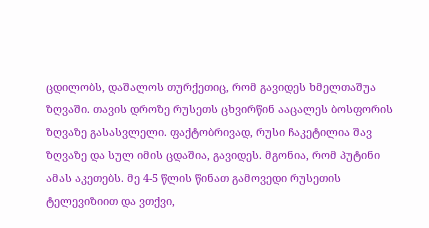ცდილობს, დაშალოს თურქეთიც, რომ გავიდეს ხმელთაშუა ზღვაში. თავის დროზე რუსეთს ცხვირწინ ააცალეს ბოსფორის ზღვაზე გასასვლელი. ფაქტობრივად, რუსი ჩაკეტილია შავ ზღვაზე და სულ იმის ცდაშია, გავიდეს. მგონია, რომ პუტინი ამას აკეთებს. მე 4-5 წლის წინათ გამოვედი რუსეთის ტელევიზიით და ვთქვი,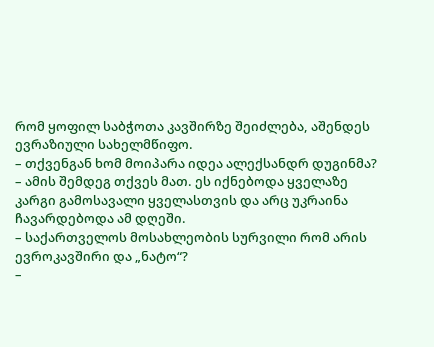რომ ყოფილ საბჭოთა კავშირზე შეიძლება, აშენდეს ევრაზიული სახელმწიფო.
– თქვენგან ხომ მოიპარა იდეა ალექსანდრ დუგინმა?
– ამის შემდეგ თქვეს მათ. ეს იქნებოდა ყველაზე კარგი გამოსავალი ყველასთვის და არც უკრაინა ჩავარდებოდა ამ დღეში.
– საქართველოს მოსახლეობის სურვილი რომ არის ევროკავშირი და „ნატო“?
–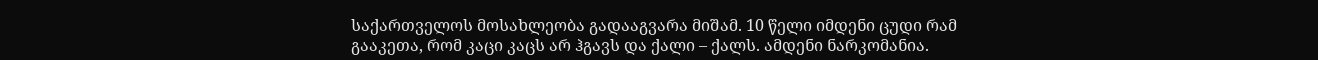საქართველოს მოსახლეობა გადააგვარა მიშამ. 10 წელი იმდენი ცუდი რამ გააკეთა, რომ კაცი კაცს არ ჰგავს და ქალი – ქალს. ამდენი ნარკომანია.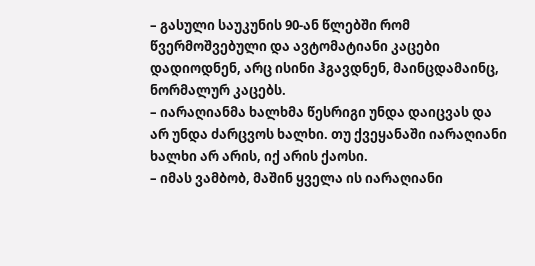– გასული საუკუნის 90-ან წლებში რომ წვერმოშვებული და ავტომატიანი კაცები დადიოდნენ, არც ისინი ჰგავდნენ, მაინცდამაინც, ნორმალურ კაცებს.
– იარაღიანმა ხალხმა წესრიგი უნდა დაიცვას და არ უნდა ძარცვოს ხალხი. თუ ქვეყანაში იარაღიანი ხალხი არ არის, იქ არის ქაოსი.
– იმას ვამბობ, მაშინ ყველა ის იარაღიანი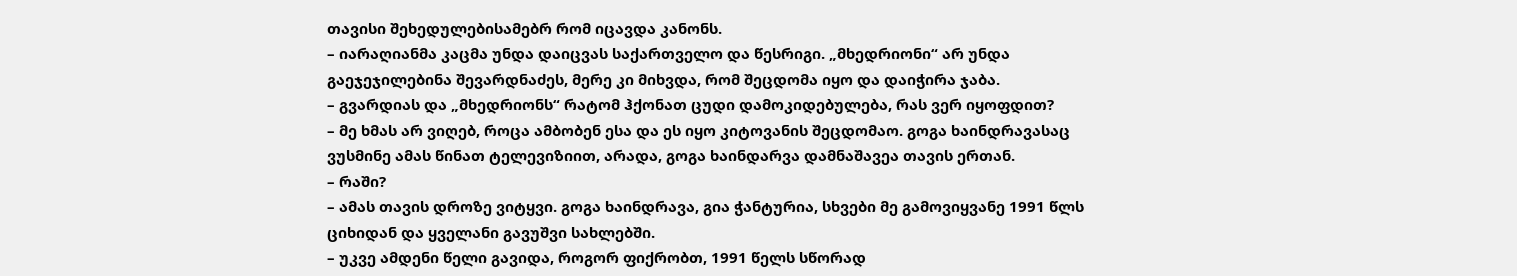თავისი შეხედულებისამებრ რომ იცავდა კანონს.
– იარაღიანმა კაცმა უნდა დაიცვას საქართველო და წესრიგი. „მხედრიონი“ არ უნდა გაეჯეჯილებინა შევარდნაძეს, მერე კი მიხვდა, რომ შეცდომა იყო და დაიჭირა ჯაბა.
– გვარდიას და „მხედრიონს“ რატომ ჰქონათ ცუდი დამოკიდებულება, რას ვერ იყოფდით?
– მე ხმას არ ვიღებ, როცა ამბობენ ესა და ეს იყო კიტოვანის შეცდომაო. გოგა ხაინდრავასაც ვუსმინე ამას წინათ ტელევიზიით, არადა, გოგა ხაინდარვა დამნაშავეა თავის ერთან.
– რაში?
– ამას თავის დროზე ვიტყვი. გოგა ხაინდრავა, გია ჭანტურია, სხვები მე გამოვიყვანე 1991 წლს ციხიდან და ყველანი გავუშვი სახლებში.
– უკვე ამდენი წელი გავიდა, როგორ ფიქრობთ, 1991 წელს სწორად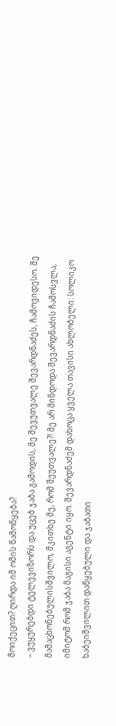მოიქეცით? ღირდა იმ ომის წამოწყება?
– ვუყურებდი ტელევიზორს და უცებ ჯაბა გამოდის, მე შევუთვალე შევარდნაძეს, ჩამოვიდესო. შე მამაცხონებულისშვილო, მკითხე მე, რომ შეუთვალე?! მე არ მინდოდა შევარდნაძის ჩამოსვლა, იმიტომ რომ ჯაბა მაგისი აგენტი იყო. შევარდნაძემ დახოცა ყველა თავისი ახლობელი: სოლიკო ხაბეიშვილით დაწყებული და ჯაბათი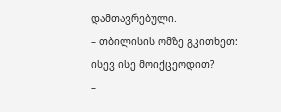დამთავრებული.
– თბილისის ომზე გკითხეთ: ისევ ისე მოიქცეოდით?
–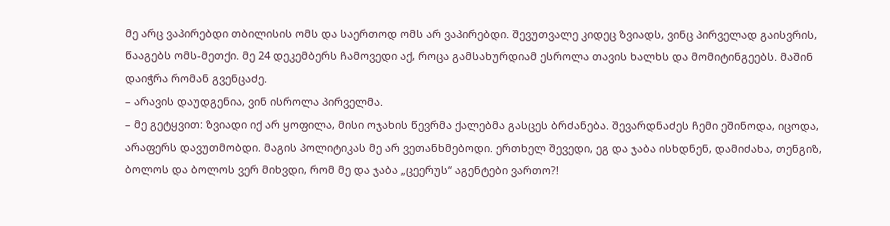მე არც ვაპირებდი თბილისის ომს და საერთოდ ომს არ ვაპირებდი. შევუთვალე კიდეც ზვიადს, ვინც პირველად გაისვრის, წააგებს ომს-მეთქი. მე 24 დეკემბერს ჩამოვედი აქ, როცა გამსახურდიამ ესროლა თავის ხალხს და მომიტინგეებს. მაშინ დაიჭრა რომან გვენცაძე.
– არავის დაუდგენია, ვინ ისროლა პირველმა.
– მე გეტყვით: ზვიადი იქ არ ყოფილა, მისი ოჯახის წევრმა ქალებმა გასცეს ბრძანება. შევარდნაძეს ჩემი ეშინოდა, იცოდა, არაფერს დავუთმობდი. მაგის პოლიტიკას მე არ ვეთანხმებოდი. ერთხელ შევედი, ეგ და ჯაბა ისხდნენ, დამიძახა, თენგიზ, ბოლოს და ბოლოს ვერ მიხვდი, რომ მე და ჯაბა „ცეერუს“ აგენტები ვართო?!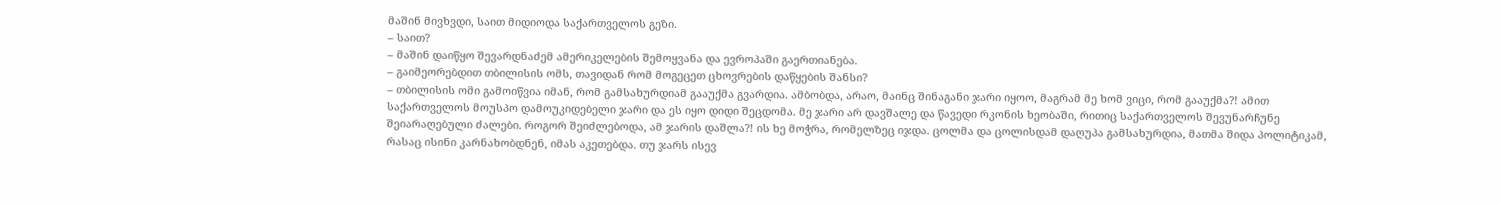მაშინ მივხვდი, საით მიდიოდა საქართველოს გეზი.
– საით?
– მაშინ დაიწყო შევარდნაძემ ამერიკელების შემოყვანა და ევროპაში გაერთიანება.
– გაიმეორებდით თბილისის ომს, თავიდან რომ მოგეცეთ ცხოვრების დაწყების შანსი?
– თბილისის ომი გამოიწვია იმან, რომ გამსახურდიამ გააუქმა გვარდია. ამბობდა, არაო, მაინც შინაგანი ჯარი იყოო, მაგრამ მე ხომ ვიცი, რომ გააუქმა?! ამით საქართველოს მოუსპო დამოუკიდებელი ჯარი და ეს იყო დიდი შეცდომა. მე ჯარი არ დავშალე და წავედი რკონის ხეობაში, რითიც საქართველოს შევუნარჩუნე შეიარაღებული ძალები. როგორ შეიძლებოდა, ამ ჯარის დაშლა?! ის ხე მოჭრა, რომელზეც იჯდა. ცოლმა და ცოლისდამ დაღუპა გამსახურდია, მათმა შიდა პოლიტიკამ, რასაც ისინი კარნახობდნენ, იმას აკეთებდა. თუ ჯარს ისევ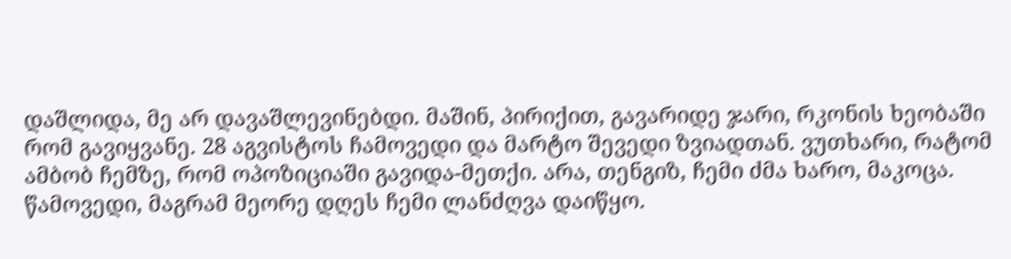დაშლიდა, მე არ დავაშლევინებდი. მაშინ, პირიქით, გავარიდე ჯარი, რკონის ხეობაში რომ გავიყვანე. 28 აგვისტოს ჩამოვედი და მარტო შევედი ზვიადთან. ვუთხარი, რატომ ამბობ ჩემზე, რომ ოპოზიციაში გავიდა-მეთქი. არა, თენგიზ, ჩემი ძმა ხარო, მაკოცა. წამოვედი, მაგრამ მეორე დღეს ჩემი ლანძღვა დაიწყო.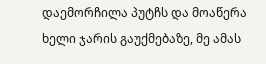დაემორჩილა პუტჩს და მოაწერა ხელი ჯარის გაუქმებაზე, მე ამას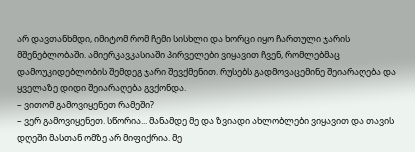არ დავთანხმდი, იმიტომ რომ ჩემი სისხლი და ხორცი იყო ჩართული ჯარის მშენებლობაში. ამიერკავკასიაში პირველები ვიყავით ჩვენ, რომლებმაც დამოუკიდებლობის შემდეგ ჯარი შევქმენით. რუსებს გადმოვაცემინე შეიარაღება და ყველაზე დიდი შეიარაღება გვქონდა.
– ვითომ გამოვიყენეთ რამეში?
– ვერ გამოვიყენეთ. სწორია... მანამდე მე და ზვიადი ახლობლები ვიყავით და თავის დღეში მასთან ომზე არ მიფიქრია. მე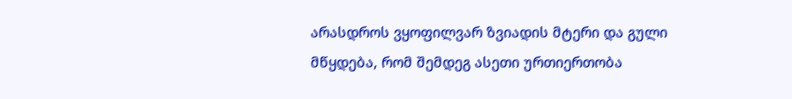არასდროს ვყოფილვარ ზვიადის მტერი და გული მწყდება, რომ შემდეგ ასეთი ურთიერთობა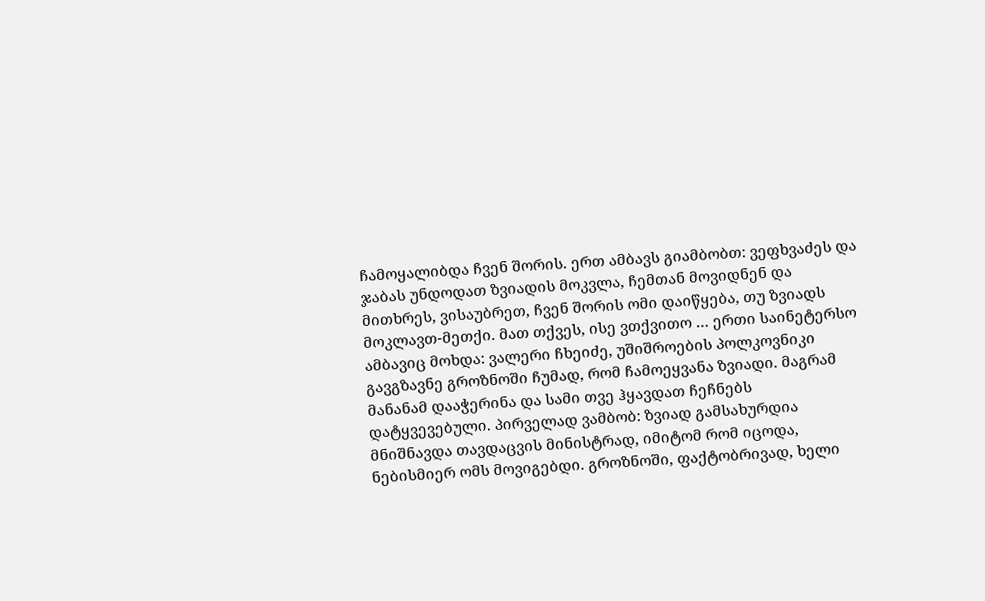ჩამოყალიბდა ჩვენ შორის. ერთ ამბავს გიამბობთ: ვეფხვაძეს და ჯაბას უნდოდათ ზვიადის მოკვლა, ჩემთან მოვიდნენ და მითხრეს, ვისაუბრეთ, ჩვენ შორის ომი დაიწყება, თუ ზვიადს მოკლავთ-მეთქი. მათ თქვეს, ისე ვთქვითო … ერთი საინეტერსო ამბავიც მოხდა: ვალერი ჩხეიძე, უშიშროების პოლკოვნიკი გავგზავნე გროზნოში ჩუმად, რომ ჩამოეყვანა ზვიადი. მაგრამ მანანამ დააჭერინა და სამი თვე ჰყავდათ ჩეჩნებს დატყვევებული. პირველად ვამბობ: ზვიად გამსახურდია მნიშნავდა თავდაცვის მინისტრად, იმიტომ რომ იცოდა, ნებისმიერ ომს მოვიგებდი. გროზნოში, ფაქტობრივად, ხელი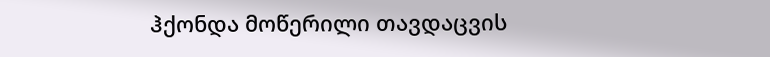ჰქონდა მოწერილი თავდაცვის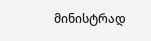მინისტრად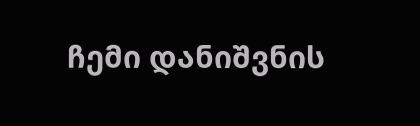ჩემი დანიშვნის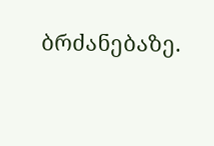ბრძანებაზე.